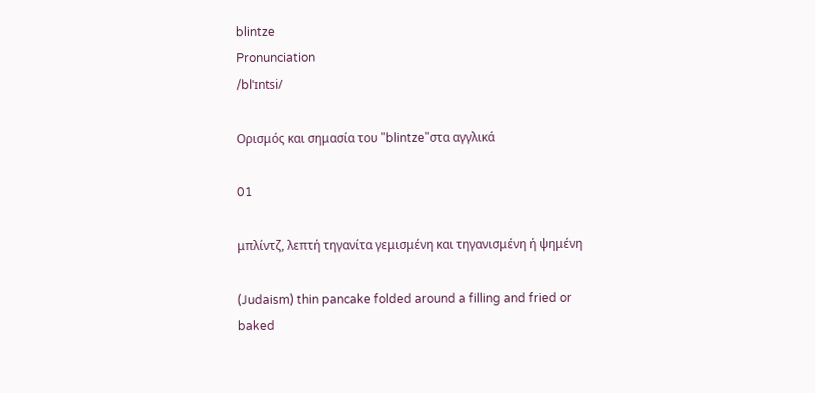blintze
Pronunciation
/blˈɪntsi/

Ορισμός και σημασία του "blintze"στα αγγλικά

01

μπλίντζ, λεπτή τηγανίτα γεμισμένη και τηγανισμένη ή ψημένη

(Judaism) thin pancake folded around a filling and fried or baked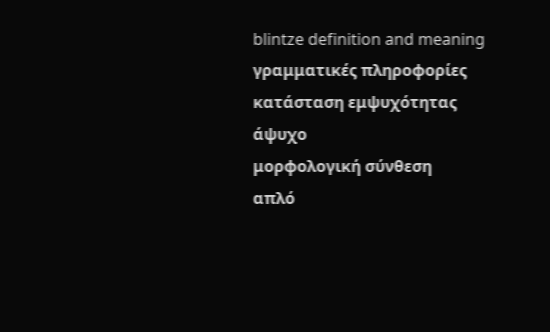blintze definition and meaning
γραμματικές πληροφορίες
κατάσταση εμψυχότητας
άψυχο
μορφολογική σύνθεση
απλό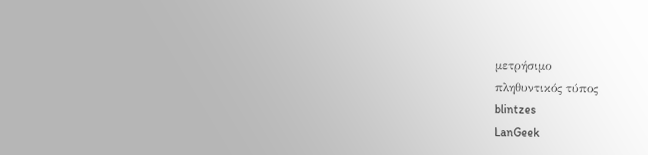μετρήσιμο
πληθυντικός τύπος
blintzes
LanGeek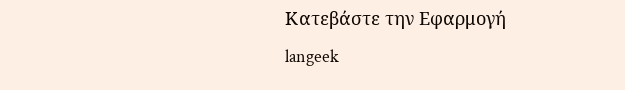Κατεβάστε την Εφαρμογή
langeek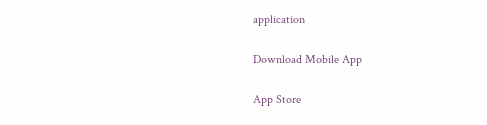application

Download Mobile App

App Store